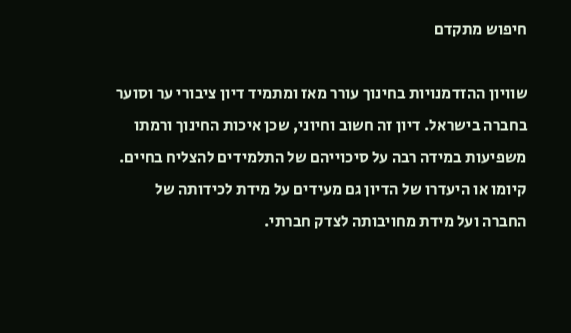חיפוש מתקדם

שוויון ההזדמנויות בחינוך עורר מאז ומתמיד דיון ציבורי ער וסוער בחברה בישראל. דיון זה חשוב וחיוני, שכן איכות החינוך ורמתו משפיעות במידה רבה על סיכוייהם של התלמידים להצליח בחיים. קיומו או היעדרו של הדיון גם מעידים על מידת לכידותה של החברה ועל מידת מחויבותה לצדק חברתי.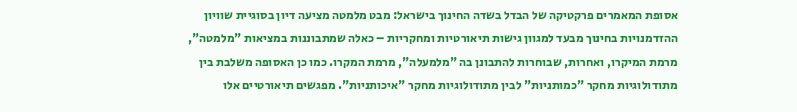אסופת המאמרים פרקטיקה של הבדל בשדה החינוך בישראל: מבט מלמטה מציעה דיון בסוגיית שוויון ההזדמנויות בחינוך מבעד למגוון גישות תיאורטיות ומחקריות – כאלה שמתבוננות במציאות "מלמטה", מרמת המיקרו, ואחרות, שבוחרות להתבונן בה "מלמעלה", מרמת המקרו. כמו כן האסופה משלבת בין מתודולוגיות מחקר "כמותניות" לבין מתודולוגיות מחקר "איכותניות". מפגשים תיאורטיים אלו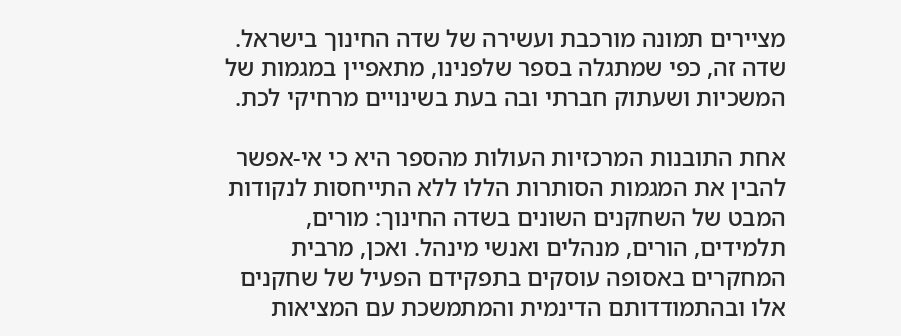מציירים תמונה מורכבת ועשירה של שדה החינוך בישראל. שדה זה, כפי שמתגלה בספר שלפנינו, מתאפיין במגמות של המשכיות ושעתוק חברתי ובה בעת בשינויים מרחיקי לכת.

אחת התובנות המרכזיות העולות מהספר היא כי אי-אפשר להבין את המגמות הסותרות הללו ללא התייחסות לנקודות המבט של השחקנים השונים בשדה החינוך: מורים, תלמידים, הורים, מנהלים ואנשי מינהל. ואכן, מרבית המחקרים באסופה עוסקים בתפקידם הפעיל של שחקנים אלו ובהתמודדותם הדינמית והמתמשכת עם המציאות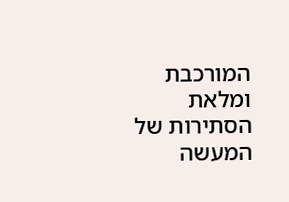המורכבת ומלאת הסתירות של המעשה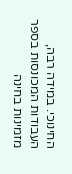החינוכי. במידה רבה, העבודות המכונסות בספר מזמינות בחינה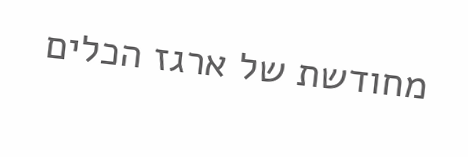מחודשת של ארגז הכלים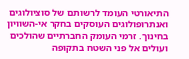התיאורטי העומד לרשותם של סוציולוגים ואנתרופולוגים העוסקים בחקר אי-השוויון בחינוך. זרמי העומק החברתיים שהולכים ועולים אל פני השטח בתקופה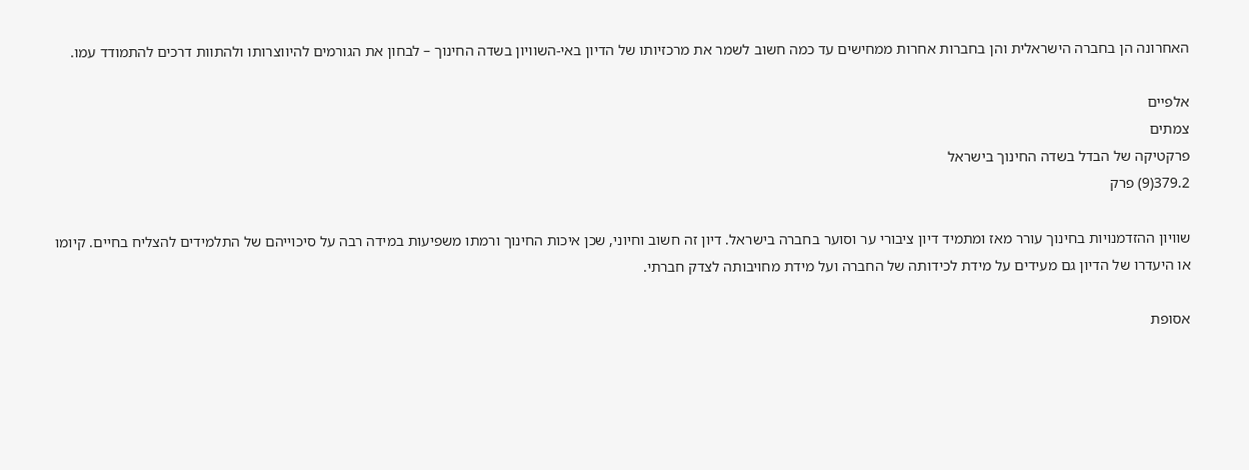האחרונה הן בחברה הישראלית והן בחברות אחרות ממחישים עד כמה חשוב לשמר את מרכזיותו של הדיון באי-השוויון בשדה החינוך – לבחון את הגורמים להיווצרותו ולהתוות דרכים להתמודד עמו.

אלפיים
צמתים
פרקטיקה של הבדל בשדה החינוך בישראל
379.2(9) פרק

שוויון ההזדמנויות בחינוך עורר מאז ומתמיד דיון ציבורי ער וסוער בחברה בישראל. דיון זה חשוב וחיוני, שכן איכות החינוך ורמתו משפיעות במידה רבה על סיכוייהם של התלמידים להצליח בחיים. קיומו או היעדרו של הדיון גם מעידים על מידת לכידותה של החברה ועל מידת מחויבותה לצדק חברתי.

אסופת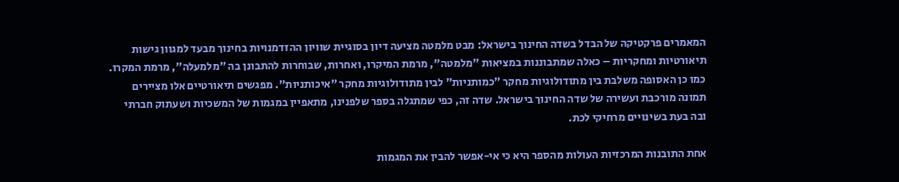המאמרים פרקטיקה של הבדל בשדה החינוך בישראל: מבט מלמטה מציעה דיון בסוגיית שוויון ההזדמנויות בחינוך מבעד למגוון גישות תיאורטיות ומחקריות – כאלה שמתבוננות במציאות "מלמטה", מרמת המיקרו, ואחרות, שבוחרות להתבונן בה "מלמעלה", מרמת המקרו. כמו כן האסופה משלבת בין מתודולוגיות מחקר "כמותניות" לבין מתודולוגיות מחקר "איכותניות". מפגשים תיאורטיים אלו מציירים תמונה מורכבת ועשירה של שדה החינוך בישראל. שדה זה, כפי שמתגלה בספר שלפנינו, מתאפיין במגמות של המשכיות ושעתוק חברתי ובה בעת בשינויים מרחיקי לכת.

אחת התובנות המרכזיות העולות מהספר היא כי אי-אפשר להבין את המגמות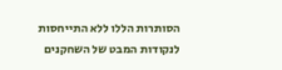הסותרות הללו ללא התייחסות לנקודות המבט של השחקנים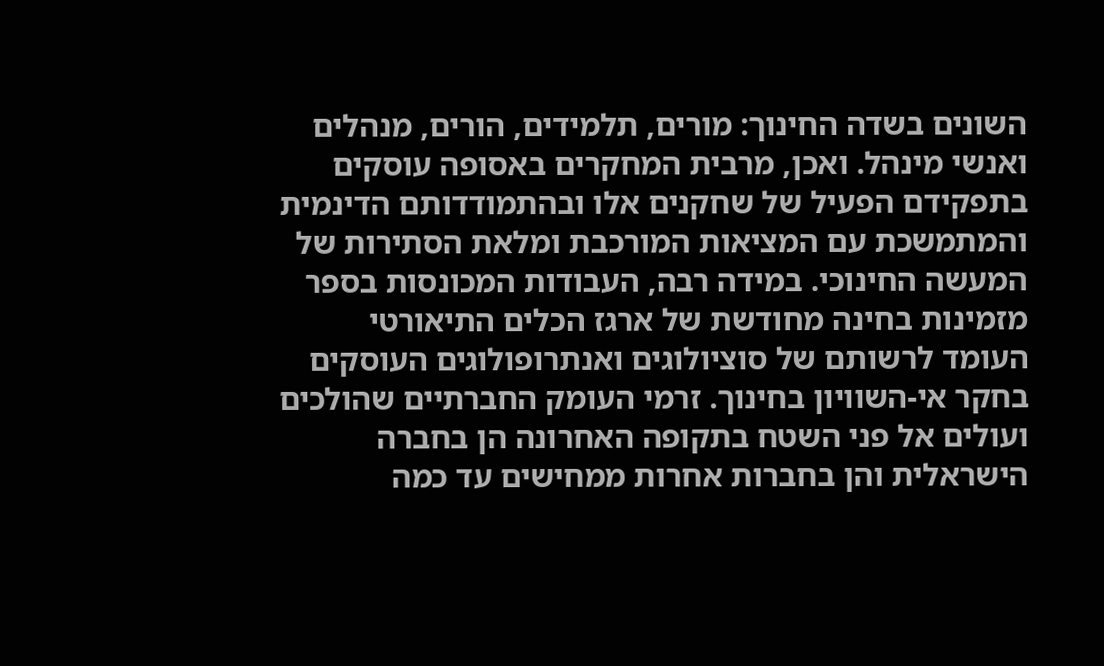השונים בשדה החינוך: מורים, תלמידים, הורים, מנהלים ואנשי מינהל. ואכן, מרבית המחקרים באסופה עוסקים בתפקידם הפעיל של שחקנים אלו ובהתמודדותם הדינמית והמתמשכת עם המציאות המורכבת ומלאת הסתירות של המעשה החינוכי. במידה רבה, העבודות המכונסות בספר מזמינות בחינה מחודשת של ארגז הכלים התיאורטי העומד לרשותם של סוציולוגים ואנתרופולוגים העוסקים בחקר אי-השוויון בחינוך. זרמי העומק החברתיים שהולכים ועולים אל פני השטח בתקופה האחרונה הן בחברה הישראלית והן בחברות אחרות ממחישים עד כמה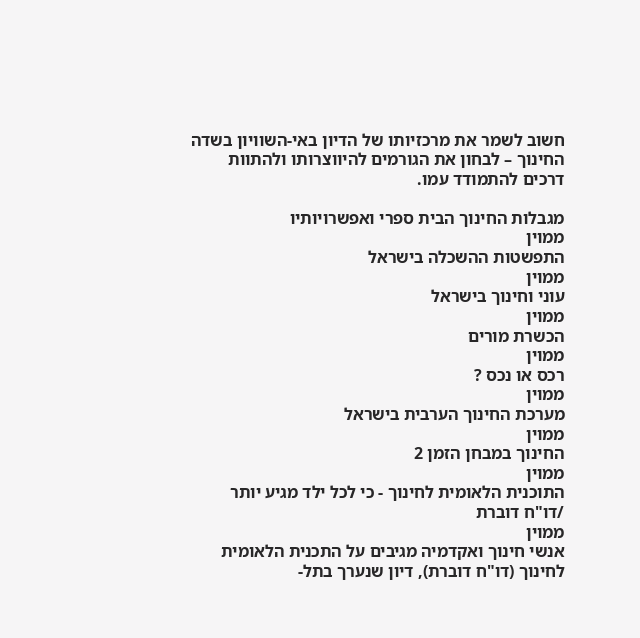חשוב לשמר את מרכזיותו של הדיון באי-השוויון בשדה החינוך – לבחון את הגורמים להיווצרותו ולהתוות דרכים להתמודד עמו.

מגבלות החינוך הבית ספרי ואפשרויותיו
ממוין
התפשטות ההשכלה בישראל
ממוין
עוני וחינוך בישראל
ממוין
הכשרת מורים
ממוין
רכס או נכס ?
ממוין
מערכת החינוך הערבית בישראל
ממוין
החינוך במבחן הזמן 2
ממוין
התוכנית הלאומית לחינוך - כי לכל ילד מגיע יותר /דו"ח דוברת
ממוין
אנשי חינוך ואקדמיה מגיבים על התכנית הלאומית לחינוך (דו"ח דוברת), דיון שנערך בתל-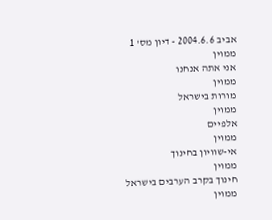אביב 2004.6.6 - דיון מס' 1
ממוין
אני אתה אנחנו
ממוין
מורות בישראל
ממוין
אלפיים
ממוין
אי-שוויון בחינוך
ממוין
חינוך בקרב הערבים בישראל
ממוין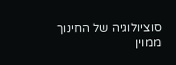סוציולוגיה של החינוך
ממוין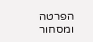הפרטה ומסחור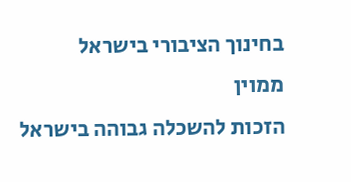בחינוך הציבורי בישראל
ממוין
הזכות להשכלה גבוהה בישראל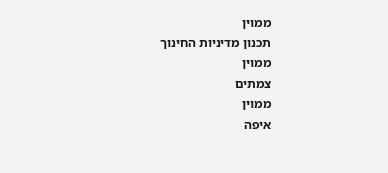ממוין
תכנון מדיניות החינוך
ממוין
צמתים
ממוין
איפה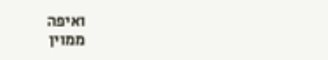ואיפה
ממוין